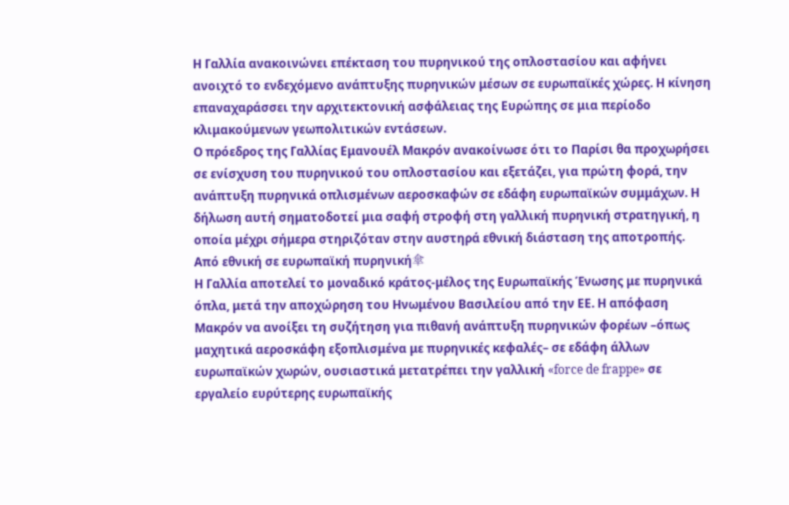Η Γαλλία ανακοινώνει επέκταση του πυρηνικού της οπλοστασίου και αφήνει ανοιχτό το ενδεχόμενο ανάπτυξης πυρηνικών μέσων σε ευρωπαϊκές χώρες. Η κίνηση επαναχαράσσει την αρχιτεκτονική ασφάλειας της Ευρώπης σε μια περίοδο κλιμακούμενων γεωπολιτικών εντάσεων.
Ο πρόεδρος της Γαλλίας Εμανουέλ Μακρόν ανακοίνωσε ότι το Παρίσι θα προχωρήσει σε ενίσχυση του πυρηνικού του οπλοστασίου και εξετάζει, για πρώτη φορά, την ανάπτυξη πυρηνικά οπλισμένων αεροσκαφών σε εδάφη ευρωπαϊκών συμμάχων. Η δήλωση αυτή σηματοδοτεί μια σαφή στροφή στη γαλλική πυρηνική στρατηγική, η οποία μέχρι σήμερα στηριζόταν στην αυστηρά εθνική διάσταση της αποτροπής.
Από εθνική σε ευρωπαϊκή πυρηνική傘
Η Γαλλία αποτελεί το μοναδικό κράτος-μέλος της Ευρωπαϊκής Ένωσης με πυρηνικά όπλα, μετά την αποχώρηση του Ηνωμένου Βασιλείου από την ΕΕ. Η απόφαση Μακρόν να ανοίξει τη συζήτηση για πιθανή ανάπτυξη πυρηνικών φορέων –όπως μαχητικά αεροσκάφη εξοπλισμένα με πυρηνικές κεφαλές– σε εδάφη άλλων ευρωπαϊκών χωρών, ουσιαστικά μετατρέπει την γαλλική «force de frappe» σε εργαλείο ευρύτερης ευρωπαϊκής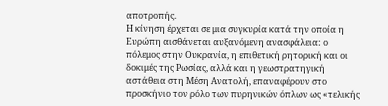αποτροπής.
Η κίνηση έρχεται σε μια συγκυρία κατά την οποία η Ευρώπη αισθάνεται αυξανόμενη ανασφάλεια: ο πόλεμος στην Ουκρανία, η επιθετική ρητορική και οι δοκιμές της Ρωσίας, αλλά και η γεωστρατηγική αστάθεια στη Μέση Ανατολή, επαναφέρουν στο προσκήνιο τον ρόλο των πυρηνικών όπλων ως «τελικής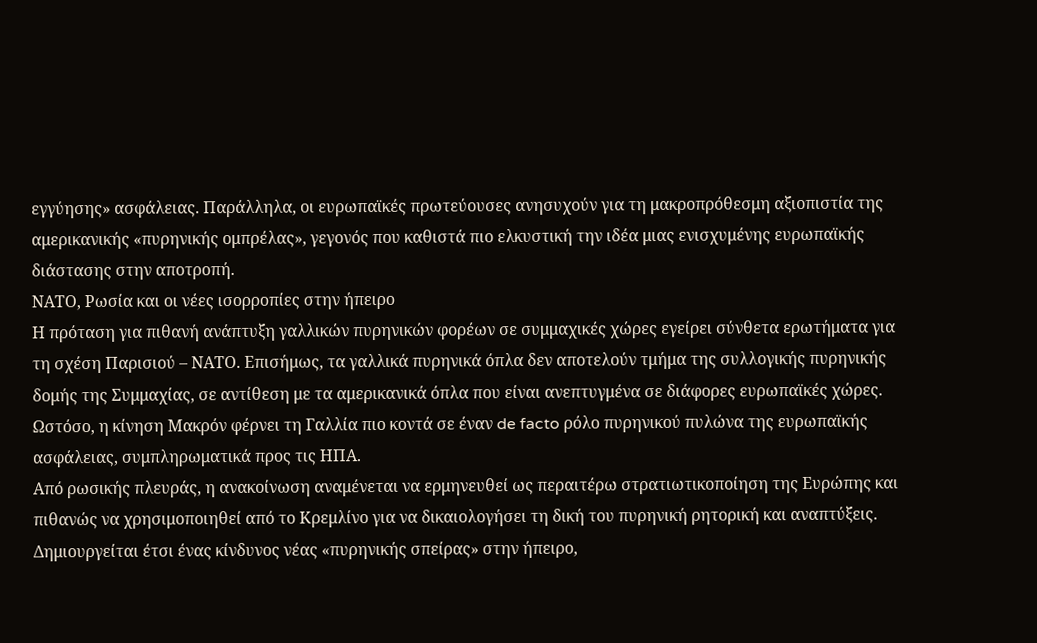εγγύησης» ασφάλειας. Παράλληλα, οι ευρωπαϊκές πρωτεύουσες ανησυχούν για τη μακροπρόθεσμη αξιοπιστία της αμερικανικής «πυρηνικής ομπρέλας», γεγονός που καθιστά πιο ελκυστική την ιδέα μιας ενισχυμένης ευρωπαϊκής διάστασης στην αποτροπή.
ΝΑΤΟ, Ρωσία και οι νέες ισορροπίες στην ήπειρο
Η πρόταση για πιθανή ανάπτυξη γαλλικών πυρηνικών φορέων σε συμμαχικές χώρες εγείρει σύνθετα ερωτήματα για τη σχέση Παρισιού – ΝΑΤΟ. Επισήμως, τα γαλλικά πυρηνικά όπλα δεν αποτελούν τμήμα της συλλογικής πυρηνικής δομής της Συμμαχίας, σε αντίθεση με τα αμερικανικά όπλα που είναι ανεπτυγμένα σε διάφορες ευρωπαϊκές χώρες. Ωστόσο, η κίνηση Μακρόν φέρνει τη Γαλλία πιο κοντά σε έναν de facto ρόλο πυρηνικού πυλώνα της ευρωπαϊκής ασφάλειας, συμπληρωματικά προς τις ΗΠΑ.
Από ρωσικής πλευράς, η ανακοίνωση αναμένεται να ερμηνευθεί ως περαιτέρω στρατιωτικοποίηση της Ευρώπης και πιθανώς να χρησιμοποιηθεί από το Κρεμλίνο για να δικαιολογήσει τη δική του πυρηνική ρητορική και αναπτύξεις. Δημιουργείται έτσι ένας κίνδυνος νέας «πυρηνικής σπείρας» στην ήπειρο,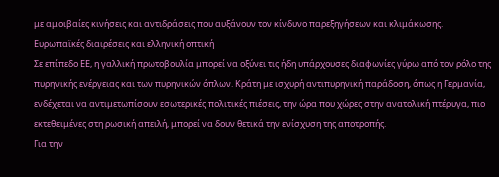με αμοιβαίες κινήσεις και αντιδράσεις που αυξάνουν τον κίνδυνο παρεξηγήσεων και κλιμάκωσης.
Ευρωπαϊκές διαιρέσεις και ελληνική οπτική
Σε επίπεδο ΕΕ, η γαλλική πρωτοβουλία μπορεί να οξύνει τις ήδη υπάρχουσες διαφωνίες γύρω από τον ρόλο της πυρηνικής ενέργειας και των πυρηνικών όπλων. Κράτη με ισχυρή αντιπυρηνική παράδοση, όπως η Γερμανία, ενδέχεται να αντιμετωπίσουν εσωτερικές πολιτικές πιέσεις, την ώρα που χώρες στην ανατολική πτέρυγα, πιο εκτεθειμένες στη ρωσική απειλή, μπορεί να δουν θετικά την ενίσχυση της αποτροπής.
Για την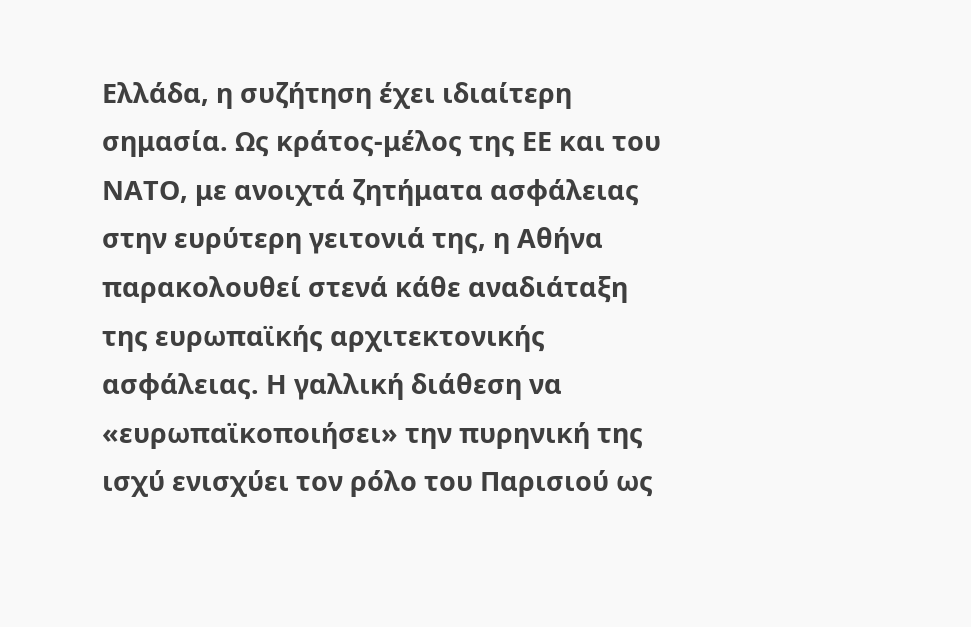Ελλάδα, η συζήτηση έχει ιδιαίτερη σημασία. Ως κράτος-μέλος της ΕΕ και του ΝΑΤΟ, με ανοιχτά ζητήματα ασφάλειας στην ευρύτερη γειτονιά της, η Αθήνα παρακολουθεί στενά κάθε αναδιάταξη της ευρωπαϊκής αρχιτεκτονικής ασφάλειας. Η γαλλική διάθεση να «ευρωπαϊκοποιήσει» την πυρηνική της ισχύ ενισχύει τον ρόλο του Παρισιού ως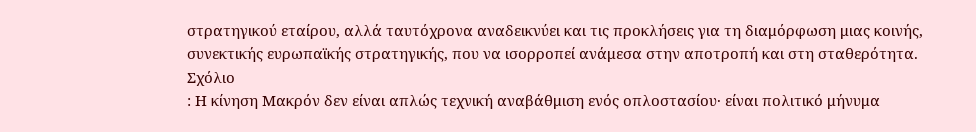στρατηγικού εταίρου, αλλά ταυτόχρονα αναδεικνύει και τις προκλήσεις για τη διαμόρφωση μιας κοινής, συνεκτικής ευρωπαϊκής στρατηγικής, που να ισορροπεί ανάμεσα στην αποτροπή και στη σταθερότητα.
Σχόλιο
: Η κίνηση Μακρόν δεν είναι απλώς τεχνική αναβάθμιση ενός οπλοστασίου· είναι πολιτικό μήνυμα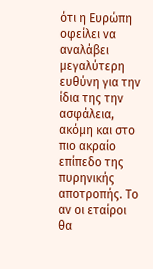ότι η Ευρώπη οφείλει να αναλάβει μεγαλύτερη ευθύνη για την ίδια της την ασφάλεια, ακόμη και στο πιο ακραίο επίπεδο της πυρηνικής αποτροπής. Το αν οι εταίροι θα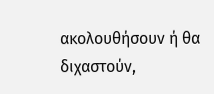ακολουθήσουν ή θα διχαστούν,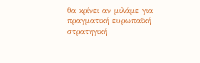θα κρίνει αν μιλάμε για πραγματική ευρωπαϊκή στρατηγική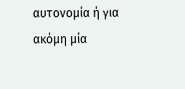αυτονομία ή για ακόμη μία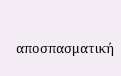αποσπασματική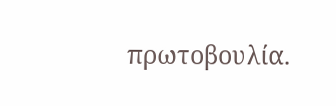πρωτοβουλία.